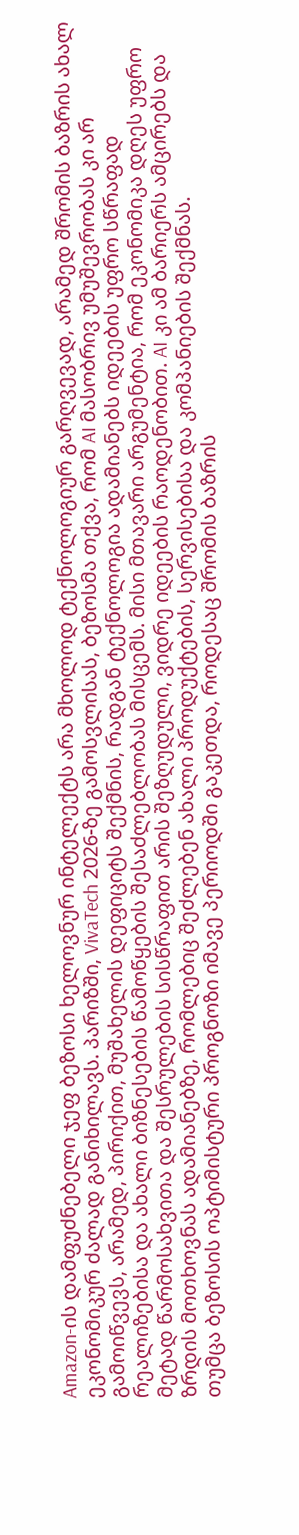Amazon-ის დამფუძნებელი ჯეფ ბეზოსი ხელოვნურ ინტელექტს არა მხოლოდ ტექნოლოგიურ გარღვევად, არამედ შრომის ბაზრის ახალ ეკონომიკურ ძალად განიხილავს. პარიზში, VivaTech 2026-ზე გამოსვლისას, ბეზოსმა თქვა, რომ AI მასობრივ უმუშევრობას კი არ გამოიწვევს, არამედ, პირიქით, მუშახელის დეფიციტს შექმნის, რადგან ტექნოლოგია ადამიანებს იდეების უფრო სწრაფად რეალიზებისა და ახალი ბიზნესების წამოწყების შესაძლებლობას მისცემს. მისი მთავარი არგუმენტია, რომ ეკონომიკა დღეს უფრო მეტად წარმოსახვითა და შესრულების სისწრაფით არის შეზღუდული, ვიდრე იდეების რაოდენობით. AI კი ამ ბარიერს ამცირებს და ზრდის მოთხოვნას ადამიანებზე, რომლებიც შეძლებენ ახალი პროდუქტების, სერვისებისა და კომპანიების შექმნას.
თუმცა ბეზოსის ოპტიმისტური პროგნოზი იმავე პერიოდში გაკეთდა, როდესაც შრომის ბაზრის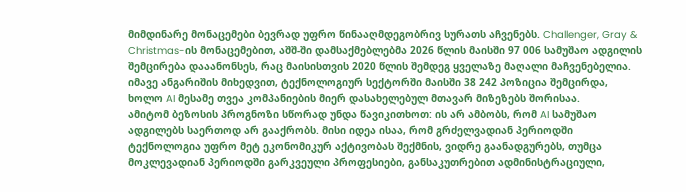მიმდინარე მონაცემები ბევრად უფრო წინააღმდეგობრივ სურათს აჩვენებს. Challenger, Gray & Christmas-ის მონაცემებით, აშშ-ში დამსაქმებლებმა 2026 წლის მაისში 97 006 სამუშაო ადგილის შემცირება დააანონსეს, რაც მაისისთვის 2020 წლის შემდეგ ყველაზე მაღალი მაჩვენებელია. იმავე ანგარიშის მიხედვით, ტექნოლოგიურ სექტორში მაისში 38 242 პოზიცია შემცირდა, ხოლო AI მესამე თვეა კომპანიების მიერ დასახელებულ მთავარ მიზეზებს შორისაა.
ამიტომ ბეზოსის პროგნოზი სწორად უნდა წავიკითხოთ: ის არ ამბობს, რომ AI სამუშაო ადგილებს საერთოდ არ გააქრობს. მისი იდეა ისაა, რომ გრძელვადიან პერიოდში ტექნოლოგია უფრო მეტ ეკონომიკურ აქტივობას შექმნის, ვიდრე გაანადგურებს, თუმცა მოკლევადიან პერიოდში გარკვეული პროფესიები, განსაკუთრებით ადმინისტრაციული,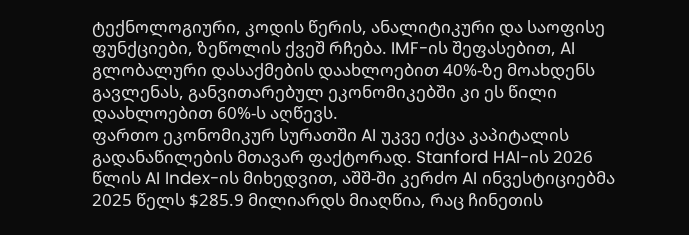ტექნოლოგიური, კოდის წერის, ანალიტიკური და საოფისე ფუნქციები, ზეწოლის ქვეშ რჩება. IMF-ის შეფასებით, AI გლობალური დასაქმების დაახლოებით 40%-ზე მოახდენს გავლენას, განვითარებულ ეკონომიკებში კი ეს წილი დაახლოებით 60%-ს აღწევს.
ფართო ეკონომიკურ სურათში AI უკვე იქცა კაპიტალის გადანაწილების მთავარ ფაქტორად. Stanford HAI-ის 2026 წლის AI Index-ის მიხედვით, აშშ-ში კერძო AI ინვესტიციებმა 2025 წელს $285.9 მილიარდს მიაღწია, რაც ჩინეთის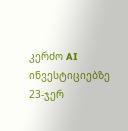კერძო AI ინვესტიციებზე 23-ჯერ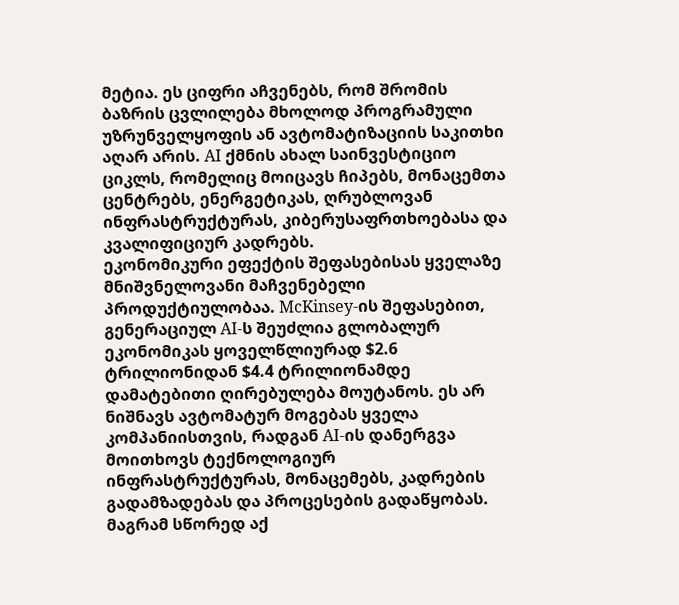მეტია. ეს ციფრი აჩვენებს, რომ შრომის ბაზრის ცვლილება მხოლოდ პროგრამული უზრუნველყოფის ან ავტომატიზაციის საკითხი აღარ არის. AI ქმნის ახალ საინვესტიციო ციკლს, რომელიც მოიცავს ჩიპებს, მონაცემთა ცენტრებს, ენერგეტიკას, ღრუბლოვან ინფრასტრუქტურას, კიბერუსაფრთხოებასა და კვალიფიციურ კადრებს.
ეკონომიკური ეფექტის შეფასებისას ყველაზე მნიშვნელოვანი მაჩვენებელი პროდუქტიულობაა. McKinsey-ის შეფასებით, გენერაციულ AI-ს შეუძლია გლობალურ ეკონომიკას ყოველწლიურად $2.6 ტრილიონიდან $4.4 ტრილიონამდე დამატებითი ღირებულება მოუტანოს. ეს არ ნიშნავს ავტომატურ მოგებას ყველა კომპანიისთვის, რადგან AI-ის დანერგვა მოითხოვს ტექნოლოგიურ ინფრასტრუქტურას, მონაცემებს, კადრების გადამზადებას და პროცესების გადაწყობას. მაგრამ სწორედ აქ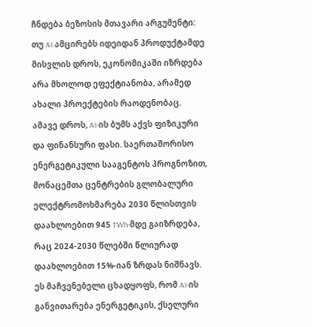ჩნდება ბეზოსის მთავარი არგუმენტი: თუ AI ამცირებს იდეიდან პროდუქტამდე მისვლის დროს, ეკონომიკაში იზრდება არა მხოლოდ ეფექტიანობა, არამედ ახალი პროექტების რაოდენობაც.
ამავე დროს, AI-ის ბუმს აქვს ფიზიკური და ფინანსური ფასი. საერთაშორისო ენერგეტიკული სააგენტოს პროგნოზით, მონაცემთა ცენტრების გლობალური ელექტრომოხმარება 2030 წლისთვის დაახლოებით 945 TWh-მდე გაიზრდება, რაც 2024-2030 წლებში წლიურად დაახლოებით 15%-იან ზრდას ნიშნავს. ეს მაჩვენებელი ცხადყოფს, რომ AI-ის განვითარება ენერგეტიკის, ქსელური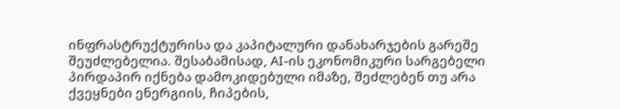ინფრასტრუქტურისა და კაპიტალური დანახარჯების გარეშე შეუძლებელია. შესაბამისად, AI-ის ეკონომიკური სარგებელი პირდაპირ იქნება დამოკიდებული იმაზე, შეძლებენ თუ არა ქვეყნები ენერგიის, ჩიპების,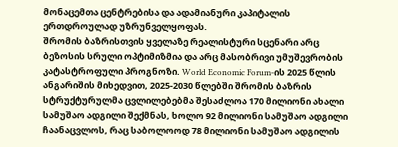მონაცემთა ცენტრებისა და ადამიანური კაპიტალის ერთდროულად უზრუნველყოფას.
შრომის ბაზრისთვის ყველაზე რეალისტური სცენარი არც ბეზოსის სრული ოპტიმიზმია და არც მასობრივი უმუშევრობის კატასტროფული პროგნოზი. World Economic Forum-ის 2025 წლის ანგარიშის მიხედვით, 2025-2030 წლებში შრომის ბაზრის სტრუქტურულმა ცვლილებებმა შესაძლოა 170 მილიონი ახალი სამუშაო ადგილი შექმნას, ხოლო 92 მილიონი სამუშაო ადგილი ჩაანაცვლოს, რაც საბოლოოდ 78 მილიონი სამუშაო ადგილის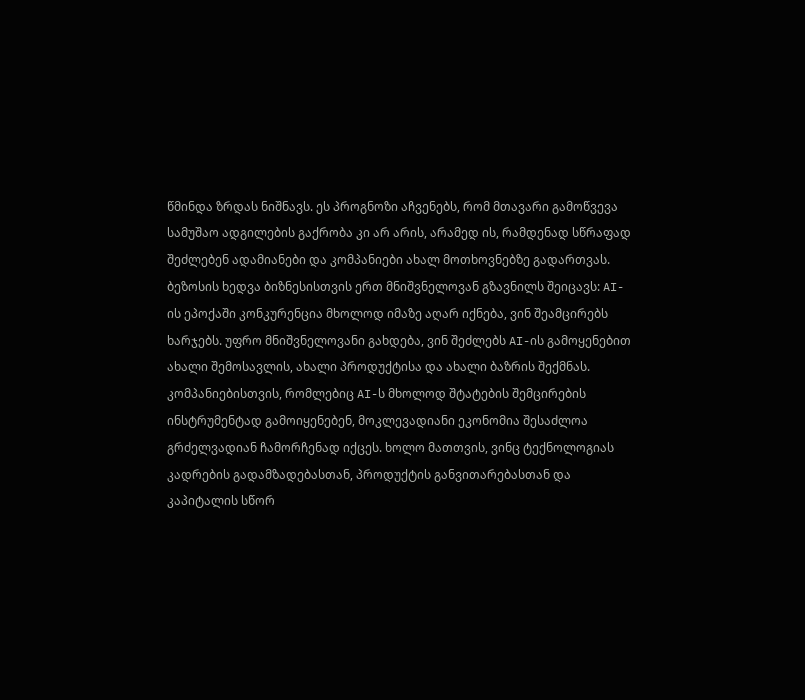წმინდა ზრდას ნიშნავს. ეს პროგნოზი აჩვენებს, რომ მთავარი გამოწვევა სამუშაო ადგილების გაქრობა კი არ არის, არამედ ის, რამდენად სწრაფად შეძლებენ ადამიანები და კომპანიები ახალ მოთხოვნებზე გადართვას.
ბეზოსის ხედვა ბიზნესისთვის ერთ მნიშვნელოვან გზავნილს შეიცავს: AI-ის ეპოქაში კონკურენცია მხოლოდ იმაზე აღარ იქნება, ვინ შეამცირებს ხარჯებს. უფრო მნიშვნელოვანი გახდება, ვინ შეძლებს AI-ის გამოყენებით ახალი შემოსავლის, ახალი პროდუქტისა და ახალი ბაზრის შექმნას. კომპანიებისთვის, რომლებიც AI-ს მხოლოდ შტატების შემცირების ინსტრუმენტად გამოიყენებენ, მოკლევადიანი ეკონომია შესაძლოა გრძელვადიან ჩამორჩენად იქცეს. ხოლო მათთვის, ვინც ტექნოლოგიას კადრების გადამზადებასთან, პროდუქტის განვითარებასთან და კაპიტალის სწორ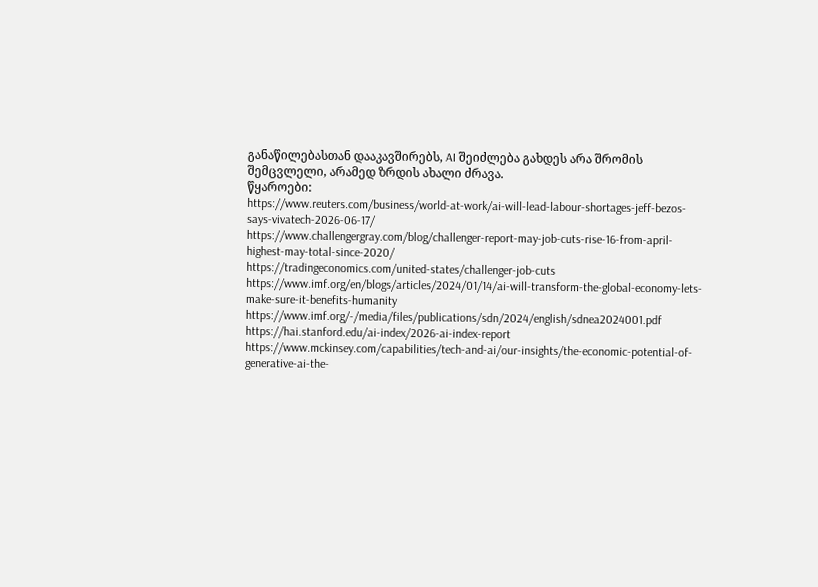განაწილებასთან დააკავშირებს, AI შეიძლება გახდეს არა შრომის შემცვლელი, არამედ ზრდის ახალი ძრავა.
წყაროები:
https://www.reuters.com/business/world-at-work/ai-will-lead-labour-shortages-jeff-bezos-says-vivatech-2026-06-17/
https://www.challengergray.com/blog/challenger-report-may-job-cuts-rise-16-from-april-highest-may-total-since-2020/
https://tradingeconomics.com/united-states/challenger-job-cuts
https://www.imf.org/en/blogs/articles/2024/01/14/ai-will-transform-the-global-economy-lets-make-sure-it-benefits-humanity
https://www.imf.org/-/media/files/publications/sdn/2024/english/sdnea2024001.pdf
https://hai.stanford.edu/ai-index/2026-ai-index-report
https://www.mckinsey.com/capabilities/tech-and-ai/our-insights/the-economic-potential-of-generative-ai-the-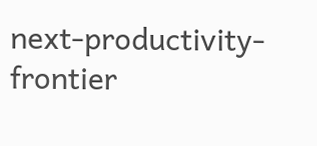next-productivity-frontier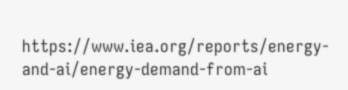https://www.iea.org/reports/energy-and-ai/energy-demand-from-ai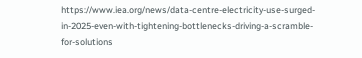https://www.iea.org/news/data-centre-electricity-use-surged-in-2025-even-with-tightening-bottlenecks-driving-a-scramble-for-solutions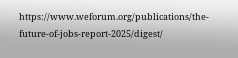https://www.weforum.org/publications/the-future-of-jobs-report-2025/digest/